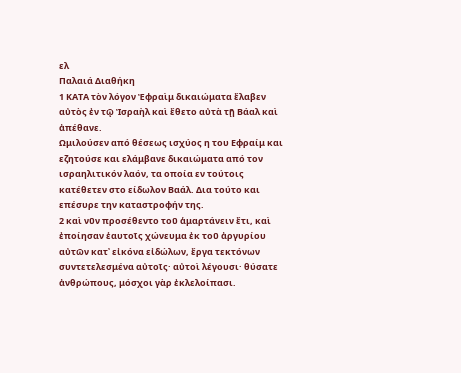ελ
Παλαιά Διαθήκη
1 ΚΑΤΑ τὸν λόγον Ἐφραὶμ δικαιώματα ἔλαβεν αὐτὸς ἐν τῷ Ἰσραὴλ καὶ ἔθετο αὐτὰ τῇ Βάαλ καὶ ἀπέθανε.
Ωμιλούσεν από θέσεως ισχύος η του Εφραίμ και εζητούσε και ελάμβανε δικαιώματα από τον ισραηλιτικόν λαόν, τα οποία εν τούτοις κατέθετεν στο είδωλον Βαάλ. Δια τούτο και επέσυρε την καταστροφήν της.
2 καὶ νῦν προσέθεντο τοῦ ἁμαρτάνειν ἔτι, καὶ ἐποίησαν ἑαυτοῖς χώνευμα ἐκ τοῦ ἀργυρίου αὐτῶν κατ᾿ εἰκόνα εἰδώλων, ἔργα τεκτόνων συντετελεσμένα αὐτοῖς· αὐτοὶ λέγουσι· θύσατε ἀνθρώπους, μόσχοι γὰρ ἐκλελοίπασι.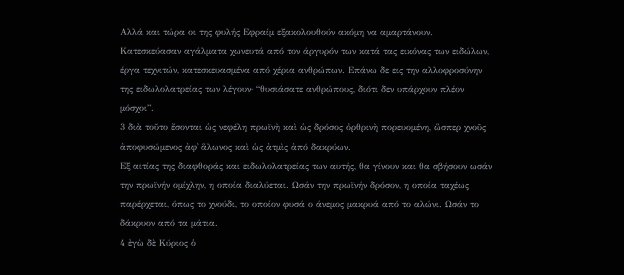Αλλά και τώρα οι της φυλής Εφραίμ εξακολουθούν ακόμη να αμαρτάνουν. Κατεσκεύασαν αγάλματα χωνευτά από τον άργυρόν των κατά τας εικόνας των ειδώλων, έργα τεχνιτών, κατεσκευασμένα από χέρια ανθρώπων. Επάνω δε εις την αλλοφροσύνην της ειδωλολατρείας των λέγουν· “θυσιάσατε ανθρώπους, διότι δεν υπάρχουν πλέον μόσχοι”.
3 διὰ τοῦτο ἔσονται ὡς νεφέλη πρωϊνὴ καὶ ὡς δρόσος ὀρθρινὴ πορευομένη, ὥσπερ χνοῦς ἀποφυσώμενος ἀφ᾿ ἅλωνος καὶ ὡς ἀτμὶς ἀπό δακρύων.
Εξ αιτίας της διαφθοράς και ειδωλολατρείας των αυτής, θα γίνουν και θα σβήσουν ωσάν την πρωϊνήν ομίχλην, η οποία διαλύεται. Ωσάν την πρωϊνήν δρόσον, η οποία ταχέως παρέρχεται, όπως το χνούδι, το οποίον φυσά ο άνεμος μακρυά από το αλώνι. Ωσάν το δάκρυον από τα μάτια.
4 ἐγὼ δὲ Κύριος ὁ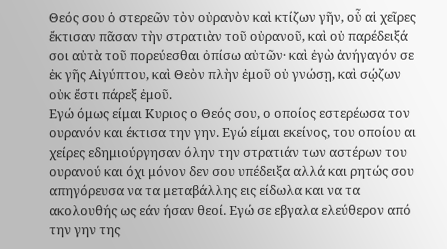Θεός σου ὁ στερεῶν τὸν οὐρανὸν καὶ κτίζων γῆν, οὗ αἱ χεῖρες ἔκτισαν πᾶσαν τὴν στρατιὰν τοῦ οὐρανοῦ, καὶ οὐ παρέδειξά σοι αὐτὰ τοῦ πορεύεσθαι ὀπίσω αὐτῶν· καὶ ἐγὼ ἀνήγαγόν σε ἐκ γῆς Αἰγύπτου, καὶ Θεὸν πλὴν ἐμοῦ οὐ γνώσῃ, καὶ σῴζων οὐκ ἔστι πάρεξ ἐμοῦ.
Εγώ όμως είμαι Κυριος ο Θεός σου, ο οποίος εστερέωσα τον ουρανόν και έκτισα την γην. Εγώ είμαι εκείνος, του οποίου αι χείρες εδημιούργησαν όλην την στρατιάν των αστέρων του ουρανού και όχι μόνον δεν σου υπέδειξα αλλά και ρητώς σου απηγόρευσα να τα μεταβάλλης εις είδωλα και να τα ακολουθής ως εάν ήσαν θεοί. Εγώ σε εβγαλα ελεύθερον από την γην της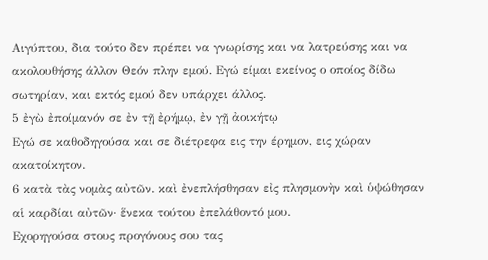Αιγύπτου, δια τούτο δεν πρέπει να γνωρίσης και να λατρεύσης και να ακολουθήσης άλλον Θεόν πλην εμού. Εγώ είμαι εκείνος ο οποίος δίδω σωτηρίαν, και εκτός εμού δεν υπάρχει άλλος.
5 ἐγὼ ἐποίμανόν σε ἐν τῇ ἐρήμῳ, ἐν γῇ ἀοικήτῳ
Εγώ σε καθοδηγούσα και σε διέτρεφα εις την έρημον, εις χώραν ακατοίκητον.
6 κατὰ τὰς νομὰς αὐτῶν. καὶ ἐνεπλήσθησαν εἰς πλησμονὴν καὶ ὑψώθησαν αἱ καρδίαι αὐτῶν· ἕνεκα τούτου ἐπελάθοντό μου.
Εχορηγούσα στους προγόνους σου τας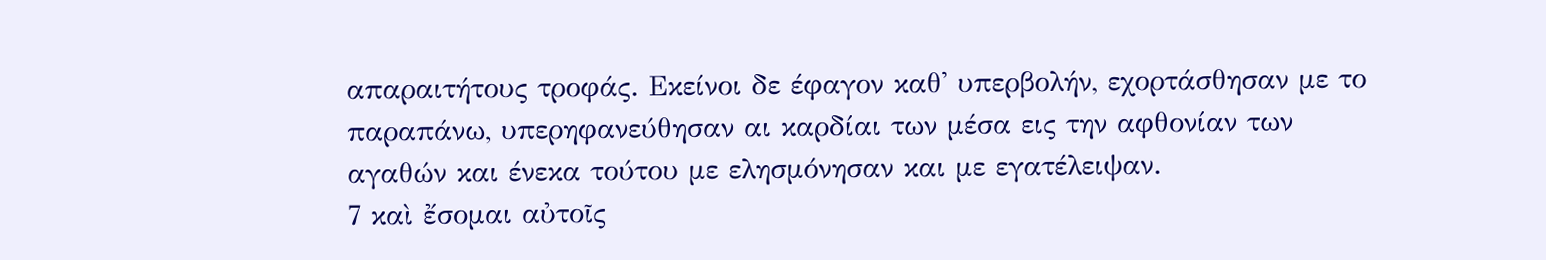απαραιτήτους τροφάς. Εκείνοι δε έφαγον καθ' υπερβολήν, εχορτάσθησαν με το παραπάνω, υπερηφανεύθησαν αι καρδίαι των μέσα εις την αφθονίαν των αγαθών και ένεκα τούτου με ελησμόνησαν και με εγατέλειψαν.
7 καὶ ἔσομαι αὐτοῖς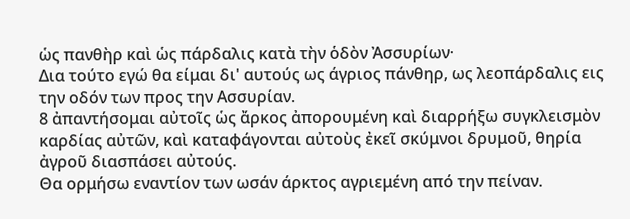ὡς πανθὴρ καὶ ὡς πάρδαλις κατὰ τὴν ὁδὸν Ἀσσυρίων·
Δια τούτο εγώ θα είμαι δι' αυτούς ως άγριος πάνθηρ, ως λεοπάρδαλις εις την οδόν των προς την Ασσυρίαν.
8 ἀπαντήσομαι αὐτοῖς ὡς ἄρκος ἀπορουμένη καὶ διαρρήξω συγκλεισμὸν καρδίας αὐτῶν, καὶ καταφάγονται αὐτοὺς ἐκεῖ σκύμνοι δρυμοῦ, θηρία ἀγροῦ διασπάσει αὐτούς.
Θα ορμήσω εναντίον των ωσάν άρκτος αγριεμένη από την πείναν.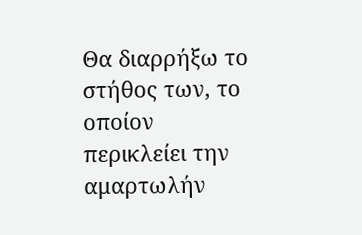Θα διαρρήξω το στήθος των, το οποίον περικλείει την αμαρτωλήν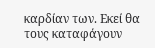καρδίαν των. Εκεί θα τους καταφάγουν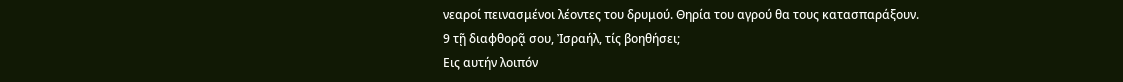νεαροί πεινασμένοι λέοντες του δρυμού. Θηρία του αγρού θα τους κατασπαράξουν.
9 τῇ διαφθορᾷ σου, Ἰσραήλ, τίς βοηθήσει;
Εις αυτήν λοιπόν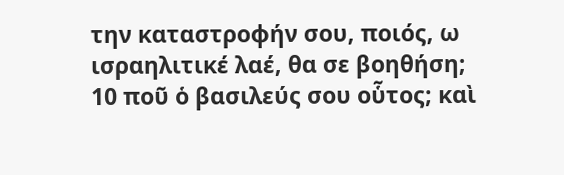την καταστροφήν σου, ποιός, ω ισραηλιτικέ λαέ, θα σε βοηθήση;
10 ποῦ ὁ βασιλεύς σου οὗτος; καὶ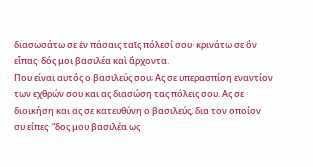διασωσάτω σε ἐν πάσαις ταῖς πόλεσί σου· κρινάτω σε ὃν εἶπας· δός μοι βασιλέα καὶ ἄρχοντα.
Που είναι αυτός ο βασιλεύς σου; Ας σε υπερασπίση εναντίον των εχθρών σου και ας διασώση τας πόλεις σου. Ας σε διοικήση και ας σε κατευθύνη ο βασιλεύς, δια τον οποίον συ είπες· “δος μου βασιλέα ως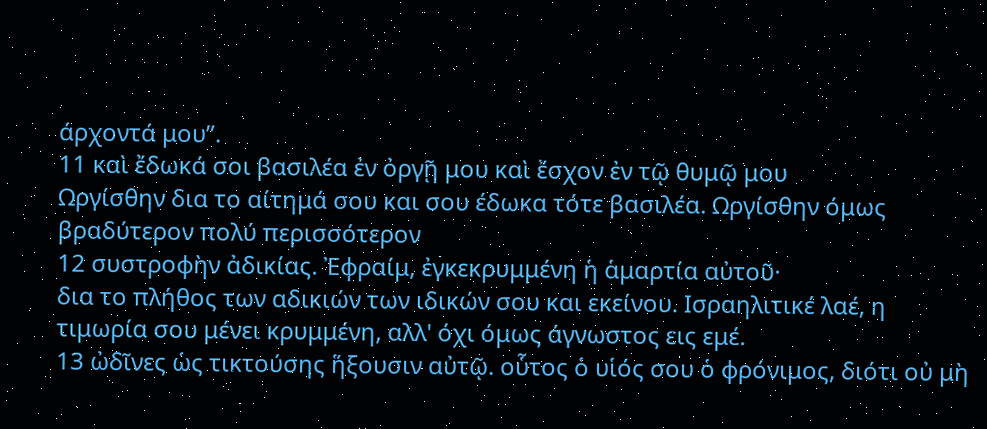άρχοντά μου”.
11 καὶ ἔδωκά σοι βασιλέα ἐν ὀργῇ μου καὶ ἔσχον ἐν τῷ θυμῷ μου
Ωργίσθην δια το αίτημά σου και σου έδωκα τότε βασιλέα. Ωργίσθην όμως βραδύτερον πολύ περισσότερον
12 συστροφὴν ἀδικίας. Ἐφραίμ, ἐγκεκρυμμένη ἡ ἁμαρτία αὐτοῦ·
δια το πλήθος των αδικιών των ιδικών σου και εκείνου. Ισραηλιτικέ λαέ, η τιμωρία σου μένει κρυμμένη, αλλ' όχι όμως άγνωστος εις εμέ.
13 ὠδῖνες ὡς τικτούσης ἥξουσιν αὐτῷ. οὗτος ὁ υἱός σου ὁ φρόνιμος, διότι οὐ μὴ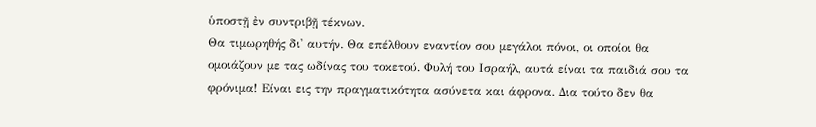ὑποστῇ ἐν συντριβῇ τέκνων.
Θα τιμωρηθής δι' αυτήν. Θα επέλθουν εναντίον σου μεγάλοι πόνοι, οι οποίοι θα ομοιάζουν με τας ωδίνας του τοκετού. Φυλή του Ισραήλ, αυτά είναι τα παιδιά σου τα φρόνιμα! Είναι εις την πραγματικότητα ασύνετα και άφρονα. Δια τούτο δεν θα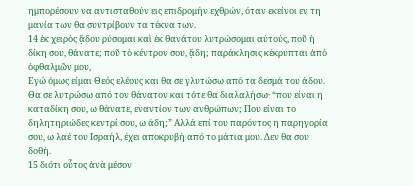ημπορέσουν να αντισταθούν εις επιδρομήν εχθρών, όταν εκείνοι εν τη μανία των θα συντρίβουν τα τέκνα των.
14 ἐκ χειρὸς ᾅδου ρύσομαι καὶ ἐκ θανάτου λυτρώσομαι αὐτούς, ποῦ ἡ δίκη σου, θάνατε; ποῦ τὸ κέντρον σου, ᾅδη; παράκλησις κέκρυπται ἀπὸ ὀφθαλμῶν μου,
Εγώ όμως είμαι Θεός ελέους και θα σε γλυτώσω από τα δεσμά του άδου. Θα σε λυτρώσω από τον θάνατον και τότε θα διαλαλήσω· “που είναι η καταδίκη σου, ω θάνατε, εναντίον των ανθρώπων; Που είναι το δηλητηριώδες κεντρί σου, ω άδη;” Αλλά επί του παρόντος η παρηγορία σου, ω λαέ του Ισραήλ, έχει αποκρυβή από το μάτια μου. Δεν θα σου δοθή.
15 διότι οὗτος ἀνὰ μέσον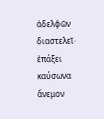ἀδελφῶν διαστελεῖ· ἐπάξει καύσωνα ἄνεμον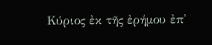Κύριος ἐκ τῆς ἐρήμου ἐπ᾿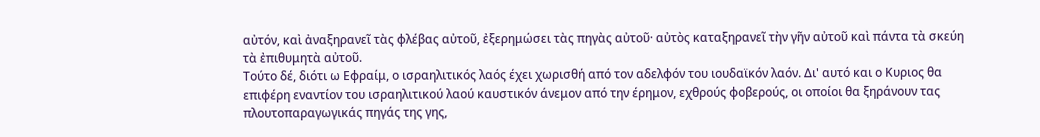αὐτόν, καὶ ἀναξηρανεῖ τὰς φλέβας αὐτοῦ, ἐξερημώσει τὰς πηγὰς αὐτοῦ· αὐτὸς καταξηρανεῖ τὴν γῆν αὐτοῦ καὶ πάντα τὰ σκεύη τὰ ἐπιθυμητὰ αὐτοῦ.
Τούτο δέ, διότι ω Εφραίμ, ο ισραηλιτικός λαός έχει χωρισθή από τον αδελφόν του ιουδαϊκόν λαόν. Δι' αυτό και ο Κυριος θα επιφέρη εναντίον του ισραηλιτικού λαού καυστικόν άνεμον από την έρημον, εχθρούς φοβερούς, οι οποίοι θα ξηράνουν τας πλουτοπαραγωγικάς πηγάς της γης,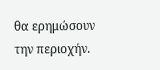θα ερημώσουν την περιοχήν.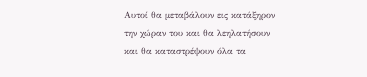Αυτοί θα μεταβάλουν εις κατάξηρον την χώραν του και θα λεηλατήσουν και θα καταστρέψουν όλα τα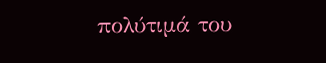πολύτιμά του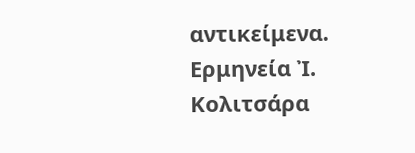αντικείμενα.
Ερμηνεία Ἰ. Κολιτσάρα